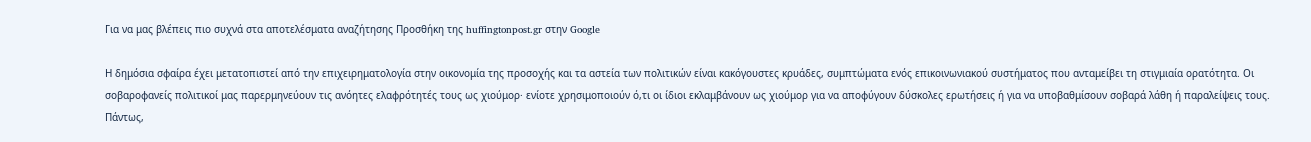Για να μας βλέπεις πιο συχνά στα αποτελέσματα αναζήτησης Προσθήκη της huffingtonpost.gr στην Google

Η δημόσια σφαίρα έχει μετατοπιστεί από την επιχειρηματολογία στην οικονομία της προσοχής και τα αστεία των πολιτικών είναι κακόγουστες κρυάδες, συμπτώματα ενός επικοινωνιακού συστήματος που ανταμείβει τη στιγμιαία ορατότητα. Οι σοβαροφανείς πολιτικοί μας παρερμηνεύουν τις ανόητες ελαφρότητές τους ως χιούμορ· ενίοτε χρησιμοποιούν ό,τι οι ίδιοι εκλαμβάνουν ως χιούμορ για να αποφύγουν δύσκολες ερωτήσεις ή για να υποβαθμίσουν σοβαρά λάθη ή παραλείψεις τους. Πάντως,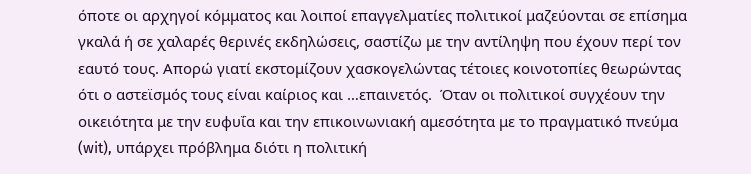όποτε οι αρχηγοί κόμματος και λοιποί επαγγελματίες πολιτικοί μαζεύονται σε επίσημα γκαλά ή σε χαλαρές θερινές εκδηλώσεις, σαστίζω με την αντίληψη που έχουν περί τον εαυτό τους. Απορώ γιατί εκστομίζουν χασκογελώντας τέτοιες κοινοτοπίες θεωρώντας ότι ο αστεϊσμός τους είναι καίριος και …επαινετός.  Όταν οι πολιτικοί συγχέουν την οικειότητα με την ευφυΐα και την επικοινωνιακή αμεσότητα με το πραγματικό πνεύμα (wit), υπάρχει πρόβλημα διότι η πολιτική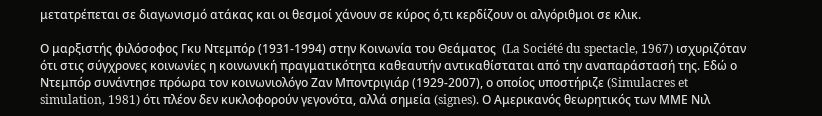μετατρέπεται σε διαγωνισμό ατάκας και οι θεσμοί χάνουν σε κύρος ό,τι κερδίζουν οι αλγόριθμοι σε κλικ.

Ο μαρξιστής φιλόσοφος Γκυ Ντεμπόρ (1931-1994) στην Κοινωνία του Θεάματος  (La Société du spectacle, 1967) ισχυριζόταν ότι στις σύγχρονες κοινωνίες η κοινωνική πραγματικότητα καθεαυτήν αντικαθίσταται από την αναπαράστασή της. Εδώ ο Ντεμπόρ συνάντησε πρόωρα τον κοινωνιολόγο Ζαν Μποντριγιάρ (1929-2007), ο οποίος υποστήριζε (Simulacres et simulation, 1981) ότι πλέον δεν κυκλοφορούν γεγονότα, αλλά σημεία (signes). Ο Αμερικανός θεωρητικός των ΜΜΕ Νιλ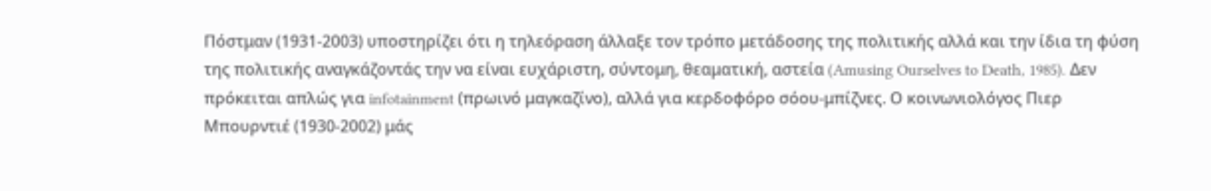Πόστμαν (1931-2003) υποστηρίζει ότι η τηλεόραση άλλαξε τον τρόπο μετάδοσης της πολιτικής αλλά και την ίδια τη φύση της πολιτικής αναγκάζοντάς την να είναι ευχάριστη, σύντομη, θεαματική, αστεία (Amusing Ourselves to Death, 1985). Δεν πρόκειται απλώς για infotainment (πρωινό μαγκαζίνο), αλλά για κερδοφόρο σόου-μπίζνες. Ο κοινωνιολόγος Πιερ Μπουρντιέ (1930-2002) μάς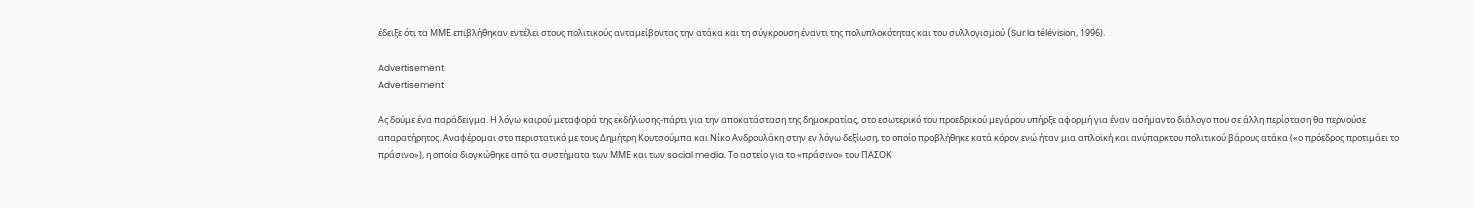έδειξε ότι τα ΜΜΕ επιβλήθηκαν εντέλει στους πολιτικούς ανταμείβοντας την ατάκα και τη σύγκρουση έναντι της πολυπλοκότητας και του συλλογισμού (Sur la télévision, 1996).

Advertisement
Advertisement

Ας δούμε ένα παράδειγμα. Η λόγω καιρού μεταφορά της εκδήλωσης-πάρτι για την αποκατάσταση της δημοκρατίας, στο εσωτερικό του προεδρικού μεγάρου υπήρξε αφορμή για έναν ασήμαντο διάλογο που σε άλλη περίσταση θα περνούσε απαρατήρητος. Αναφέρομαι στο περιστατικό με τους Δημήτρη Κουτσούμπα και Νίκο Ανδρουλάκη στην εν λόγω δεξίωση, το οποίο προβλήθηκε κατά κόρον ενώ ήταν μια απλοϊκή και ανύπαρκτου πολιτικού βάρους ατάκα («ο πρόεδρος προτιμάει το πράσινο»), η οποία διογκώθηκε από τα συστήματα των ΜΜΕ και των social media. Το αστείο για το «πράσινο» του ΠΑΣΟΚ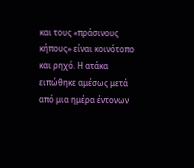και τους «πράσινους κήπους» είναι κοινότοπο και ρηχό. Η ατάκα ειπώθηκε αμέσως μετά από μια ημέρα έντονων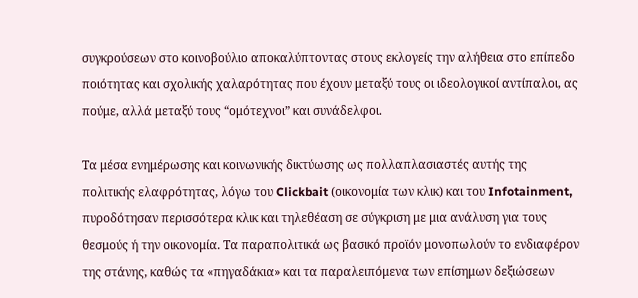συγκρούσεων στο κοινοβούλιο αποκαλύπτοντας στους εκλογείς την αλήθεια στο επίπεδο ποιότητας και σχολικής χαλαρότητας που έχουν μεταξύ τους οι ιδεολογικοί αντίπαλοι, ας πούμε, αλλά μεταξύ τους “ομότεχνοι” και συνάδελφοι.

Τα μέσα ενημέρωσης και κοινωνικής δικτύωσης ως πολλαπλασιαστές αυτής της πολιτικής ελαφρότητας, λόγω του Clickbait (οικονομία των κλικ) και του Infotainment, πυροδότησαν περισσότερα κλικ και τηλεθέαση σε σύγκριση με μια ανάλυση για τους θεσμούς ή την οικονομία. Τα παραπολιτικά ως βασικό προϊόν μονοπωλούν το ενδιαφέρον της στάνης, καθώς τα «πηγαδάκια» και τα παραλειπόμενα των επίσημων δεξιώσεων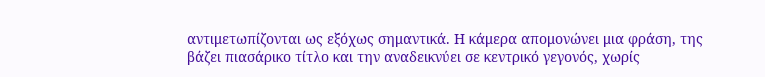αντιμετωπίζονται ως εξόχως σημαντικά. Η κάμερα απομονώνει μια φράση, της βάζει πιασάρικο τίτλο και την αναδεικνύει σε κεντρικό γεγονός, χωρίς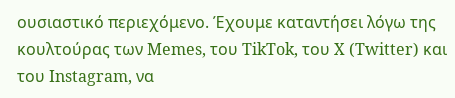ουσιαστικό περιεχόμενο. Έχουμε καταντήσει λόγω της κουλτούρας των Memes, του TikTok, του X (Twitter) και του Instagram, να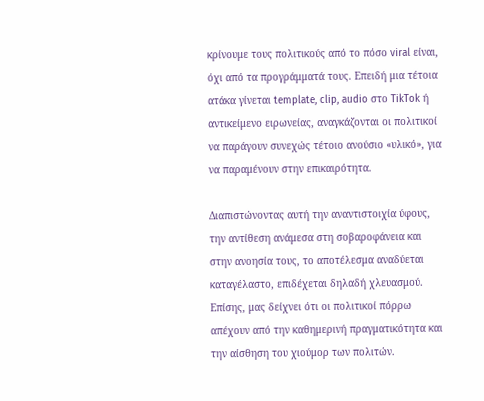κρίνουμε τους πολιτικούς από το πόσο viral είναι, όχι από τα προγράμματά τους. Επειδή μια τέτοια ατάκα γίνεται template, clip, audio στο TikTok ή αντικείμενο ειρωνείας, αναγκάζονται οι πολιτικοί να παράγουν συνεχώς τέτοιο ανούσιο «υλικό», για να παραμένουν στην επικαιρότητα.

Διαπιστώνοντας αυτή την αναντιστοιχία ύφους, την αντίθεση ανάμεσα στη σοβαροφάνεια και στην ανοησία τους, το αποτέλεσμα αναδύεται καταγέλαστο, επιδέχεται δηλαδή χλευασμού. Επίσης, μας δείχνει ότι οι πολιτικοί πόρρω απέχουν από την καθημερινή πραγματικότητα και την αίσθηση του χιούμορ των πολιτών.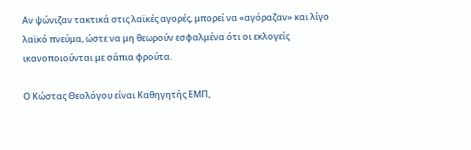Αν ψώνιζαν τακτικά στις λαϊκές αγορές, μπορεί να «αγόραζαν» και λίγο λαϊκό πνεύμα, ώστε να μη θεωρούν εσφαλμένα ότι οι εκλογείς ικανοποιούνται με σάπια φρούτα.

Ο Κώστας Θεολόγου είναι Καθηγητής ΕΜΠ,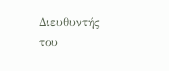Διευθυντής του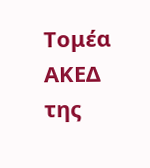Τομέα ΑΚΕΔ της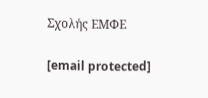Σχολής ΕΜΦΕ

[email protected]